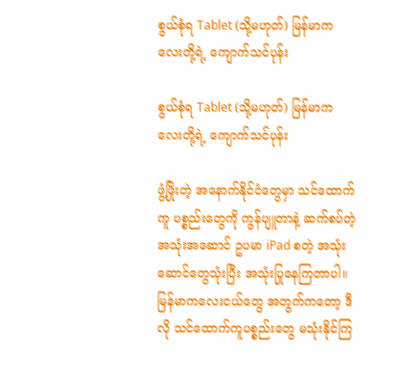စွယ်စုံရ Tablet (သို့မဟုတ်) မြန်မာကလေးတို့ရဲ့ ကျောက်သင်ပုန်း

စွယ်စုံရ Tablet (သို့မဟုတ်) မြန်မာကလေးတို့ရဲ့ ကျောက်သင်ပုန်း

ဖွံ့ဖြိုးတဲ့ အနောက်နိုင်ငံတွေမှာ သင်ထောက်ကူ ပစ္စည်းတွေကို ကွန်ပျူတာနဲ့ ဆက်စပ်တဲ့ အသုံးအဆောင် ဥပမာ iPad စတဲ့ အသုံးဆောင်တွေသုံးပြီး အသုံးပြုနေကြတာပါ။ မြန်မာကလေးငယ်တွေ အတွက်ကတော့ ဒီလို သင်ထောက်ကူပစ္စည်းတွေ မသုံးနိုင်ကြ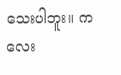သေးပါဘူး။ ကလေး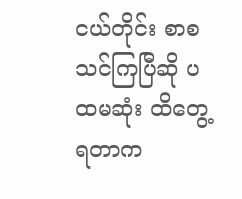ငယ်တိုင်း စာစသင်ကြပြီဆို ပထမဆုံး ထိတွေ့ရတာက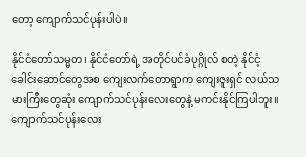တော့ ကျောက်သင်ပုန်းပါပဲ။

နိုင်ငံတော်သမ္မတ၊ နိုင်ငံတော်ရဲ့ အတိုင်ပင်ခံပုဂ္ဂိုလ် စတဲ့ နိုင်ငံ့ ခေါင်းဆောင်တွေအစ ကျေးလက်တောရွာက ကျေးဇူးရှင် လယ်သမားကြီးတွေဆုံး ကျောက်သင်ပုန်းလေးတွေနဲ့ မကင်းနိုင်ကြပါဘူး။ ကျောက်သင်ပုန်းလေး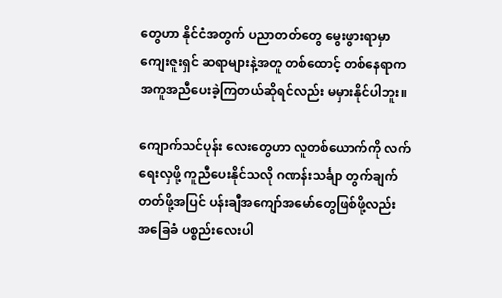တွေဟာ နိုင်ငံအတွက် ပညာတတ်တွေ မွေးဖွားရာမှာ ကျေးဇူးရှင် ဆရာများနဲ့အတူ တစ်ထောင့် တစ်နေရာက အကူအညီပေးခဲ့ကြတယ်ဆိုရင်လည်း မမှားနိုင်ပါဘူး။

ကျောက်သင်ပုန်း လေးတွေဟာ လူတစ်ယောက်ကို လက်ရေးလှဖို့ ကူညီပေးနိုင်သလို ဂဏန်းသင်္ချာ တွက်ချက်တတ်ဖို့အပြင် ပန်းချီအကျော်အမော်တွေဖြစ်ဖို့လည်း အခြေခံ ပစ္စည်းလေးပါ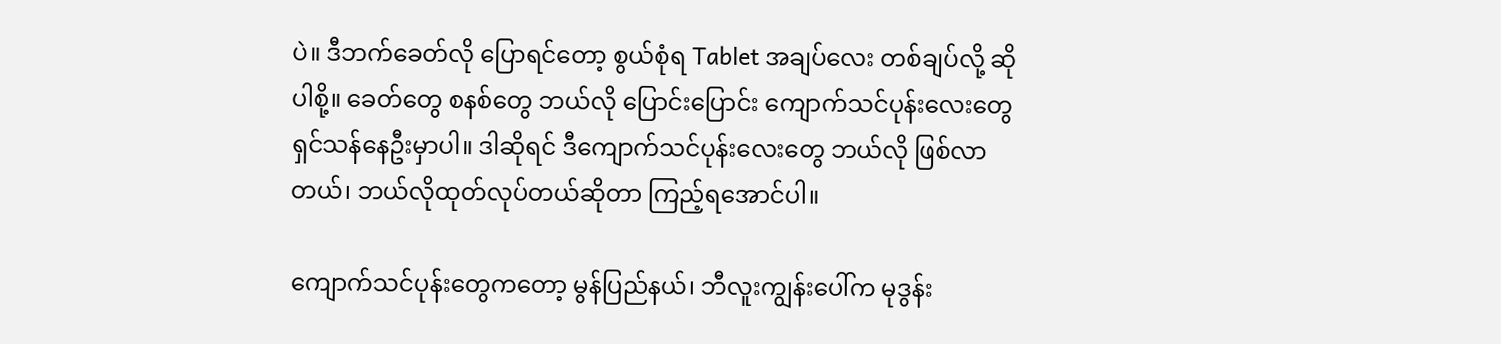ပဲ။ ဒီဘက်ခေတ်လို ပြောရင်တော့ စွယ်စုံရ Tablet အချပ်လေး တစ်ချပ်လို့ ဆိုပါစို့။ ခေတ်တွေ စနစ်တွေ ဘယ်လို ပြောင်းပြောင်း ကျောက်သင်ပုန်းလေးတွေ ရှင်သန်နေဦးမှာပါ။ ဒါဆိုရင် ဒီကျောက်သင်ပုန်းလေးတွေ ဘယ်လို ဖြစ်လာတယ်၊ ဘယ်လိုထုတ်လုပ်တယ်ဆိုတာ ကြည့်ရအောင်ပါ။

ကျောက်သင်ပုန်းတွေကတော့ မွန်ပြည်နယ်၊ ဘီလူးကျွန်းပေါ်က မုဒွန်း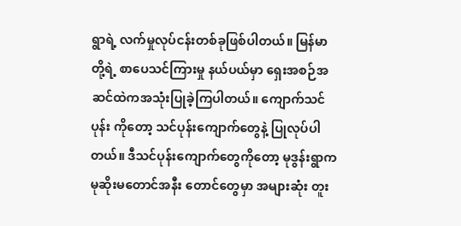ရွာရဲ့ လက်မှုလုပ်ငန်းတစ်ခုဖြစ်ပါတယ်။ မြန်မာတို့ရဲ့ စာပေသင်ကြားမှု နယ်ပယ်မှာ ရှေးအစဉ်အဆင်ထဲကအသုံးပြုခဲ့ကြပါတယ်။ ကျောက်သင်ပုန်း ကိုတော့ သင်ပုန်းကျောက်တွေနဲ့ ပြုလုပ်ပါတယ်။ ဒီသင်ပုန်းကျောက်တွေကိုတော့ မုဒွန်းရွာက မုဆိုးမတောင်အနီး တောင်တွေမှာ အများဆုံး တူး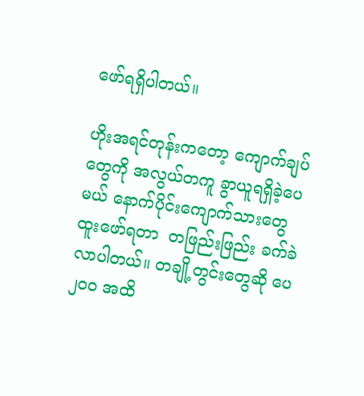ဖော်ရရှိပါတယ်။

ဟိုးအရင်တုန်းကတော့ ကျောက်ချပ်တွေကို အလွယ်တကူ ခွာယူရရှိခဲ့ပေမယ် နောက်ပိုင်းကျောက်သားတွေ ထူးဖော်ရတာ  တဖြည်းဖြည်း ခက်ခဲလာပါတယ်။ တချို့တွင်းတွေဆို ပေ ၂၀၀ အထိ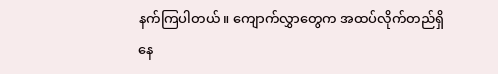နက်ကြပါတယ်။ ကျောက်လွှာတွေက အထပ်လိုက်တည်ရှိနေ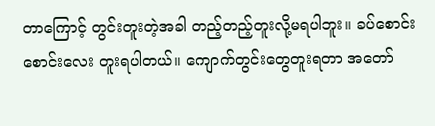တာကြောင့် တွင်းတူးတဲ့အခါ တည့်တည့်တူးလို့မရပါဘူး။ ခပ်စောင်းစောင်းလေး တူးရပါတယ်။ ကျောက်တွင်းတွေတူးရတာ အတော်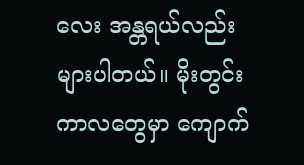လေး အန္တရယ်လည်း များပါတယ်။ မိုးတွင်းကာလတွေမှာ ကျောက်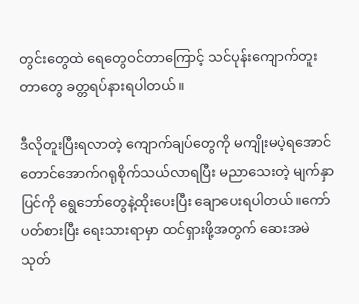တွင်းတွေထဲ ရေတွေဝင်တာကြောင့် သင်ပုန်းကျောက်တူးတာတွေ ခတ္တရပ်နားရပါတယ်။

ဒီလိုတူးပြီးရလာတဲ့ ကျောက်ချပ်တွေကို မကျိုးမပဲ့ရအောင် တောင်အောက်ဂရုစိုက်သယ်လာရပြီး မညာသေးတဲ့ မျက်နှာပြင်ကို ရွေဘော်တွေနဲ့ထိုးပေးပြီး ချောပေးရပါတယ်။ကော်ပတ်စားပြီး ရေးသားရာမှာ ထင်ရှားဖို့အတွက် ဆေးအမဲသုတ်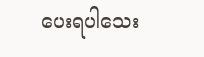ပေးရပါသေး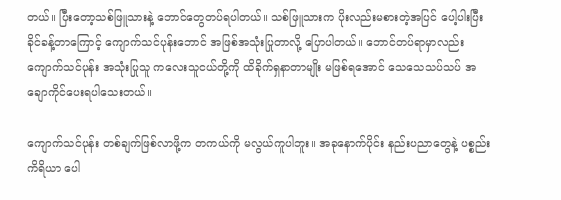တယ်။ ပြီးတော့သစ်ဖြူသားနဲ့ ဘောင်တွေတပ်ရပါတယ်။ သစ်ဖြူသားက ပိုးလည်းမစားတဲ့အပြင် ပေါ့ပါးပြီး ခိုင်ခန့်တာကြောင့် ကျောက်သင်ပုန်းဘောင် အဖြစ်အသုံးပြုတာလို့ ပြောပါတယ်။ ဘောင်တပ်ရာမှာလည်း ကျောက်သင်ပုန်း အသုံးပြုသူ ကလေးသူငယ်တို့ကို ထိခိုက်ရှနာတာမျိုး မဖြစ်ရအောင် သေသေသပ်သပ် အချောကိုင်ပေးရပါသေးတယ်။

ကျောက်သင်ပုန်း တစ်ချက်ဖြစ်လာဖို့က တကယ်ကို မလွယ်ကူပါဘူး။ အခုနောက်ပိုင်း နည်းပညာတွေနဲ့ ပစ္စည်းကိရိယာ ပေါ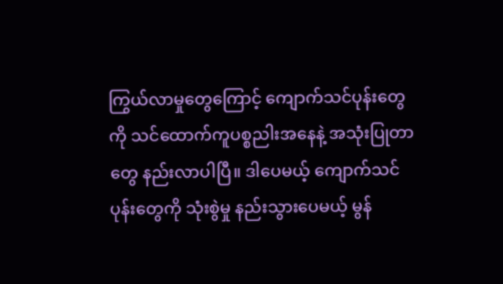ကြွယ်လာမှုတွေကြောင့် ကျောက်သင်ပုန်းတွေကို သင်ထောက်ကူပစ္စညါးအနေနဲ့ အသုံးပြုတာတွေ နည်းလာပါပြီ။ ဒါပေမယ့် ကျောက်သင်ပုန်းတွေကို သုံးစွဲမှု နည်းသွားပေမယ့် မွန်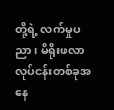တို့ရဲ့ လက်မှုပညာ၊ မိရိုးဖလာ လုပ်ငန်းတစ်ခုအနေ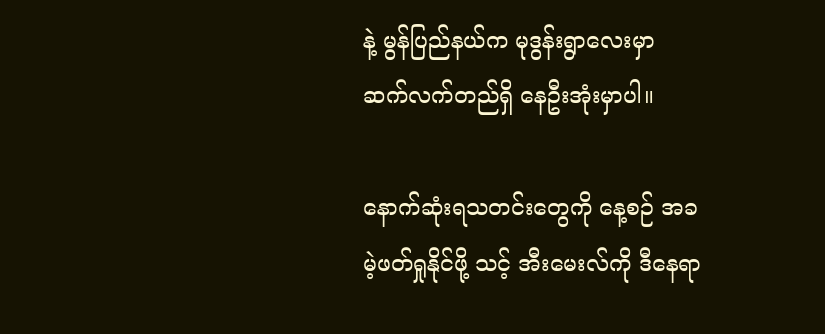နဲ့ မွန်ပြည်နယ်က မုဒွန်းရွာလေးမှာ ဆက်လက်တည်ရှိ နေဦးအုံးမှာပါ။

နောက်ဆုံးရသတင်းတွေကို နေ့စဉ် အခမဲ့ဖတ်ရှုနိုင်ဖို့ သင့် အီးမေးလ်ကို ဒီနေရာ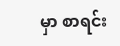မှာ စာရင်း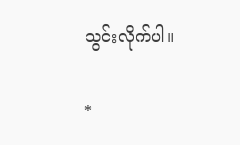သွင်းလိုက်ပါ။

*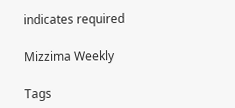indicates required

Mizzima Weekly

Tags